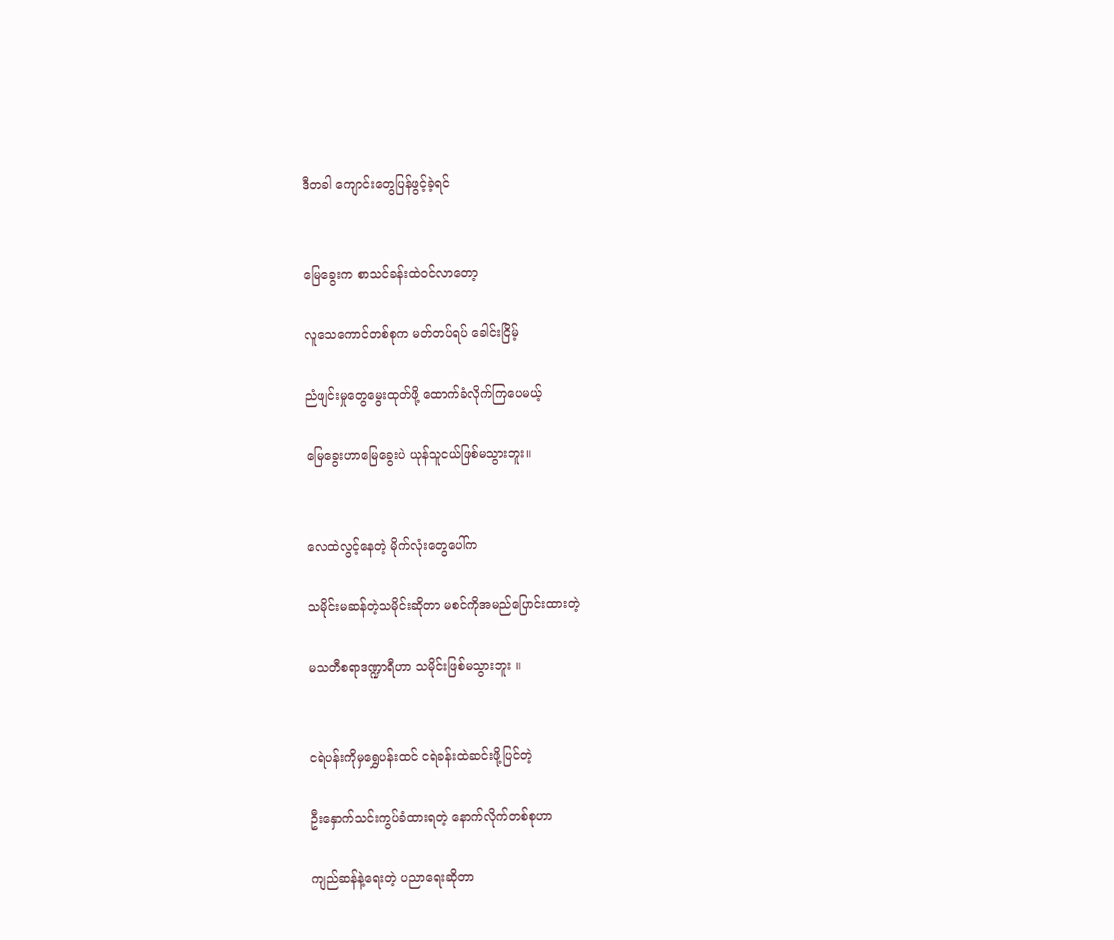ဒီတခါ ကျောင်းတွေပြန်ဖွင့်ခဲ့ရင်


မြေခွေးက စာသင်ခန်းထဲဝင်လာတော့

လူသေကောင်တစ်စုက မတ်တပ်ရပ် ခေါင်းငြိမ့်

ညံဖျင်းမှုတွေမွေးထုတ်ဖို့ ထောက်ခံလိုက်ကြပေမယ့်

မြေခွေးဟာမြေခွေးပဲ ယုန်သူငယ်ဖြစ်မသွားဘူး။


လေထဲလွင့်နေတဲ့ မိုက်လုံးတွေပေါ်က

သမိုင်းမဆန်တဲ့သမိုင်းဆိုတာ မစင်ကိုအမည်ပြောင်းထားတဲ့

မသတီစရာဒဏ္ဍာရီဟာ သမိုင်းဖြစ်မသွားဘူး ။


ငရဲပန်းကိုမှရွှေပန်းထင် ငရဲခန်းထဲဆင်းဖို့ပြင်တဲ့

ဦးနှောက်သင်းကွပ်ခံထားရတဲ့ နောက်လိုက်တစ်စုဟာ

ကျည်ဆန်နဲ့ရေးတဲ့ ပညာရေးဆိုတာ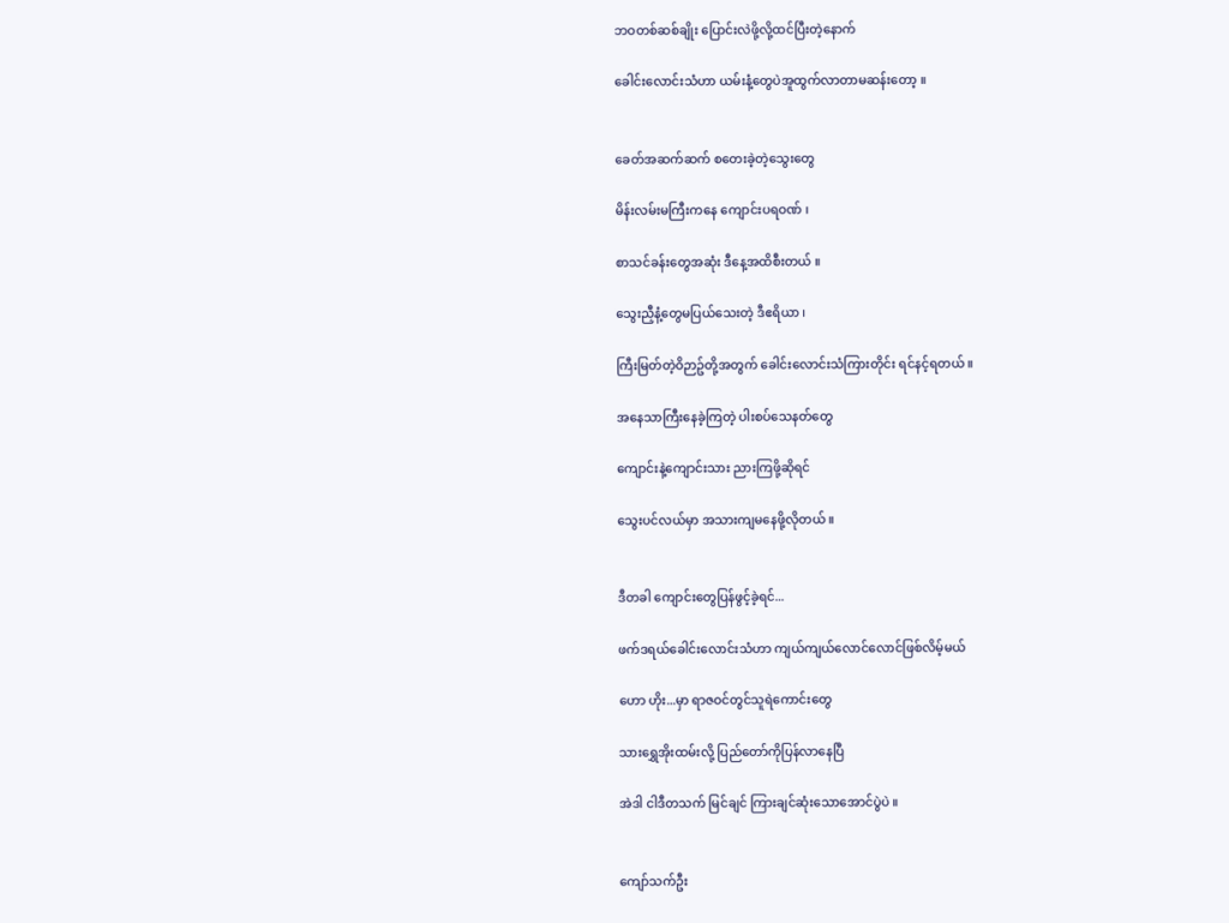ဘဝတစ်ဆစ်ချိုး ပြောင်းလဲဖို့လို့ထင်ပြီးတဲ့နောက်

ခေါင်းလောင်းသံဟာ ယမ်းနံ့တွေပဲအူထွက်လာတာမဆန်းတော့ ။


ခေတ်အဆက်ဆက် စတေးခဲ့တဲ့သွေးတွေ

မိန်းလမ်းမကြီးကနေ ကျောင်းပရဝဏ် ၊

စာသင်ခန်းတွေအဆုံး ဒီနေ့အထိစီးတယ် ။

သွေးညှီနံ့တွေမပြယ်သေးတဲ့ ဒီဧရိယာ ၊

ကြီးမြတ်တဲ့ဝိဉာဥ်တို့အတွက် ခေါင်းလောင်းသံကြားတိုင်း ရင်နင့်ရတယ် ။

အနေသာကြီးနေခဲ့ကြတဲ့ ပါးစပ်သေနတ်တွေ

ကျောင်းနဲ့ကျောင်းသား ညားကြဖို့ဆိုရင်

သွေးပင်လယ်မှာ အသားကျမနေဖို့လိုတယ် ။


ဒီတခါ ကျောင်းတွေပြန်ဖွင့်ခဲ့ရင်...

ဖက်ဒရယ်ခေါင်းလောင်းသံဟာ ကျယ်ကျယ်လောင်လောင်ဖြစ်လိမ့်မယ်

ဟော ဟိုး...မှာ ရာဇဝင်တွင်သူရဲကောင်းတွေ

သားရွှေအိုးထမ်းလို့ ပြည်တော်ကိုပြန်လာနေပြီ

အဲဒါ ငါဒီတသက် မြင်ချင် ကြားချင်ဆုံးသောအောင်ပွဲပဲ ။


ကျော်သက်ဦး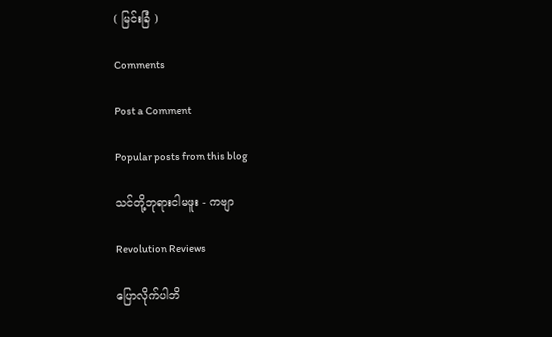( မြင်းခြံ )

Comments

Post a Comment

Popular posts from this blog

သင်တို့ဘုရားငါမဖူး - ကဗျာ

Revolution Reviews

ပြောလိုက်ပါဘိ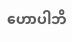ဟောပါဘိ